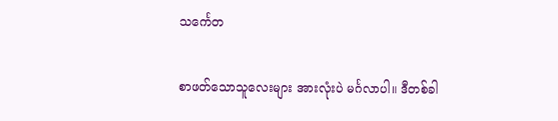သင်္ကေတ

စာဖတ်သောသူလေးများ အားလုံးပဲ မင်္ဂလာပါ။ ဒီတစ်ခါ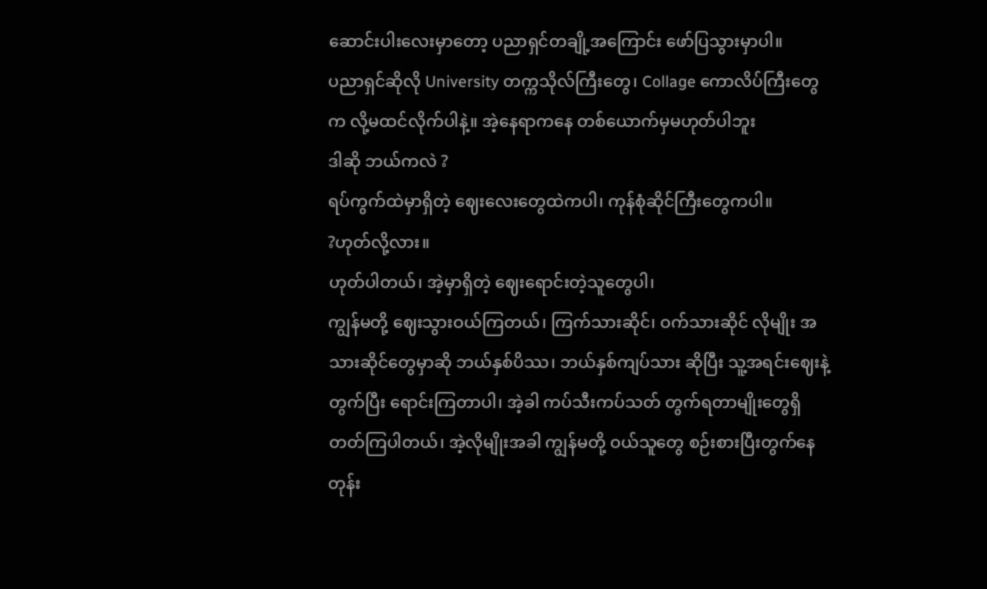ဆောင်းပါးလေးမှာတော့ ပညာရှင်တချို့အကြောင်း ဖော်ပြသွားမှာပါ။
ပညာရှင်ဆိုလို University တက္ကသိုလ်ကြီးတွေ၊ Collage ကောလိပ်ကြီးတွေက လို့မထင်လိုက်ပါနဲ့။ အဲ့နေရာကနေ တစ်ယောက်မှမဟုတ်ပါဘူး
ဒါဆို ဘယ်ကလဲ ?
ရပ်ကွက်ထဲမှာရှိတဲ့ ဈေးလေးတွေထဲကပါ၊ ကုန်စုံဆိုင်ကြီးတွေကပါ။
?ဟုတ်လို့လား။
ဟုတ်ပါတယ်၊ အဲ့မှာရှိတဲ့ ဈေးရောင်းတဲ့သူတွေပါ၊
ကျွန်မတို့ ဈေးသွားဝယ်ကြတယ်၊ ကြက်သားဆိုင်၊ ဝက်သားဆိုင် လိုမျိုး အသားဆိုင်တွေမှာဆို ဘယ်နှစ်ပိဿ၊ ဘယ်နှစ်ကျပ်သား ဆိုပြီး သူ့အရင်းဈေးနဲ့တွက်ပြီး ရောင်းကြတာပါ၊ အဲ့ခါ ကပ်သီးကပ်သတ် တွက်ရတာမျိုးတွေရှိတတ်ကြပါတယ်၊ အဲ့လိုမျိုးအခါ ကျွန်မတို့ ဝယ်သူတွေ စဉ်းစားပြီးတွက်နေတုန်း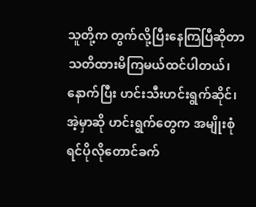သူတို့က တွက်လို့ပြီးနေကြပြီဆိုတာ သတိထားမိကြမယ်ထင်ပါတယ်၊
နောက်ပြီး ဟင်းသီးဟင်းရွက်ဆိုင်၊
အဲ့မှာဆို ဟင်းရွက်တွေက အမျိုးစုံရင်ပိုလိုတောင်ခက်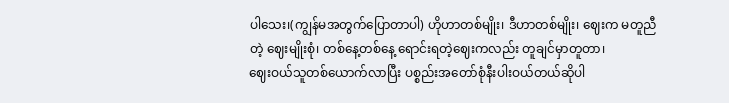ပါသေး၊(ကျွန်မအတွက်ပြောတာပါ) ဟိုဟာတစ်မျိုး၊ ဒီဟာတစ်မျိုး၊ ဈေးက မတူညီတဲ့ ဈေးမျိုးစုံ၊ တစ်နေ့တစ်နေ့ ရောင်းရတဲ့ဈေးကလည်း တူချင်မှာတူတာ၊
ဈေးဝယ်သူတစ်ယောက်လာပြီး ပစ္စည်းအတော်စုံနီးပါးဝယ်တယ်ဆိုပါ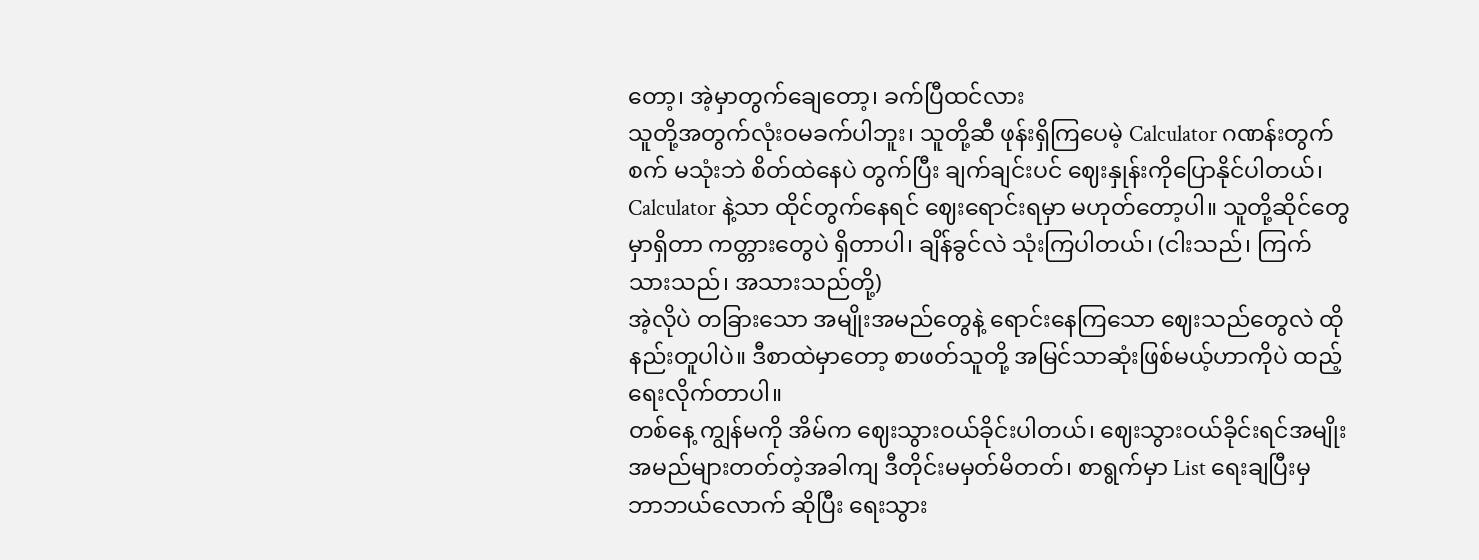တော့၊ အဲ့မှာတွက်ချေတော့၊ ခက်ပြီထင်လား
သူတို့အတွက်လုံးဝမခက်ပါဘူး၊ သူတို့ဆီ ဖုန်းရှိကြပေမဲ့ Calculator ဂဏန်းတွက်စက် မသုံးဘဲ စိတ်ထဲနေပဲ တွက်ပြီး ချက်ချင်းပင် ဈေးနှုန်းကိုပြောနိုင်ပါတယ်၊ Calculator နဲ့သာ ထိုင်တွက်နေရင် ဈေးရောင်းရမှာ မဟုတ်တော့ပါ။ သူတို့ဆိုင်တွေမှာရှိတာ ကတ္တားတွေပဲ ရှိတာပါ၊ ချိန်ခွင်လဲ သုံးကြပါတယ်၊ (ငါးသည်၊ ကြက်သားသည်၊ အသားသည်တို့)
အဲ့လိုပဲ တခြားသော အမျိုးအမည်တွေနဲ့ ရောင်းနေကြသော ဈေးသည်တွေလဲ ထိုနည်းတူပါပဲ။ ဒီစာထဲမှာတော့ စာဖတ်သူတို့ အမြင်သာဆုံးဖြစ်မယ့်ဟာကိုပဲ ထည့်ရေးလိုက်တာပါ။
တစ်နေ့ ကျွန်မကို အိမ်က ဈေးသွားဝယ်ခိုင်းပါတယ်၊ ဈေးသွားဝယ်ခိုင်းရင်အမျိုးအမည်များတတ်တဲ့အခါကျ ဒီတိုင်းမမှတ်မိတတ်၊ စာရွက်မှာ List ရေးချပြီးမှ ဘာဘယ်လောက် ဆိုပြီး ရေးသွား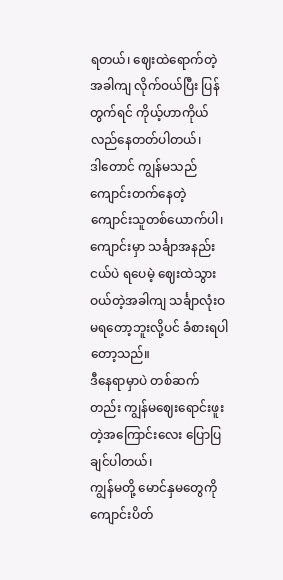ရတယ်၊ ဈေးထဲရောက်တဲ့အခါကျ လိုက်ဝယ်ပြီး ပြန်တွက်ရင် ကိုယ့်ဟာကိုယ်လည်နေတတ်ပါတယ်၊
ဒါတောင် ကျွန်မသည် ကျောင်းတက်နေတဲ့ ကျောင်းသူတစ်ယောက်ပါ၊ ကျောင်းမှာ သင်္ချာအနည်းငယ်ပဲ ရပေမဲ့ ဈေးထဲသွားဝယ်တဲ့အခါကျ သင်္ချာလုံးဝမရတော့ဘူးလို့ပင် ခံစားရပါတော့သည်။
ဒီနေရာမှာပဲ တစ်ဆက်တည်း ကျွန်မဈေးရောင်းဖူးတဲ့အကြောင်းလေး ပြောပြချင်ပါတယ်၊
ကျွန်မတို့ မောင်နှမတွေကို ကျောင်းပိတ်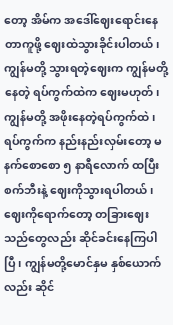တော့ အိမ်က အဒေါ်ဈေးရောင်းနေတာကူဖို့ ဈေးထဲသွားခိုင်းပါတယ်၊
ကျွန်မတို့ သွားရတဲ့ဈေးက ကျွန်မတို့နေတဲ့ ရပ်ကွက်ထဲက ဈေးမဟုတ်၊ ကျွန်မတို့ အဖိုးနေတဲ့ရပ်ကွက်ထဲ၊ ရပ်ကွက်က နည်းနည်းလှမ်းတော့ မနက်စောစော ၅ နာရီလောက် ထပြီး စက်ဘီးနဲ့ ဈေးကိုသွားရပါတယ်၊ဈေးကိုရောက်တော့ တခြားဈေးသည်တွေလည်း ဆိုင်ခင်းနေကြပါပြီ၊ ကျွန်မတို့မောင်နှမ နှစ်ယောက်လည်း ဆိုင်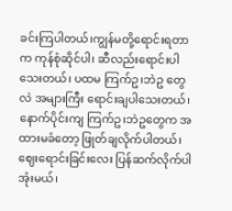ခင်းကြပါတယ်၊ကျွန်မတို့ရောင်းရတာက ကုန်စုံဆိုင်ပါ၊ ဆီလည်းရောင်းပါသေးတယ်၊ ပထမ ကြက်ဥ၊ဘဲဥ တွေလဲ အများကြီး ရောင်းချပါသေးတယ်၊ နောက်ပိုင်းကျ ကြက်ဥ၊ဘဲဥတွေက အထားမခံတော့ ဖြုတ်ချလိုက်ပါတယ်၊
ဈေးရောင်းခြင်းလေး ပြန်ဆက်လိုက်ပါအုံးမယ်၊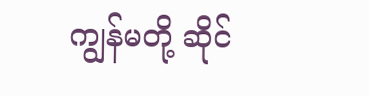ကျွန်မတို့ ဆိုင်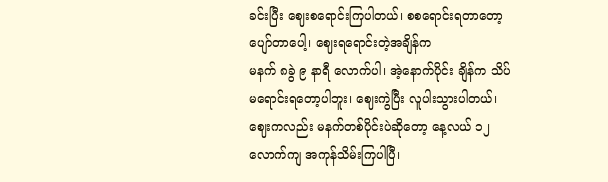ခင်းပြီး ဈေးစရောင်းကြပါတယ်၊ စစရောင်းရတာတော့ ပျော်တာပေါ့၊ ဈေးရရောင်းတဲ့အချိန်က
မနက် ၈ခွဲ ၉ နာရီ လောက်ပါ၊ အဲ့နောက်ပိုင်း ချိန်က သိပ်မရောင်းရတော့ပါဘူး၊ ဈေးကွဲပြီး လူပါးသွားပါတယ်၊ ဈေးကလည်း မနက်တစ်ပိုင်းပဲဆိုတော့ နေ့လယ် ၁၂ လောက်ကျ အကုန်သိမ်းကြပါပြီ၊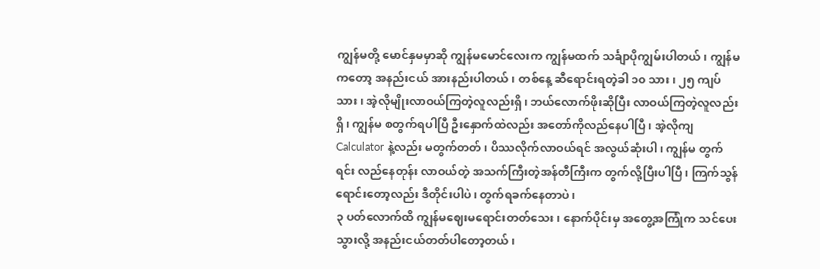ကျွန်မတို့ မောင်နှမမှာဆို ကျွန်မမောင်လေးက ကျွန်မထက် သင်္ချာပိုကျွမ်းပါတယ်၊ ကျွန်မကတော့ အနည်းငယ် အားနည်းပါတယ်၊ တစ်နေ့ ဆီရောင်းရတဲ့ခါ ၁၀ သား၊ ၂၅ ကျပ်သား၊ အဲ့လိုမျိုးလာဝယ်ကြတဲ့လူလည်းရှိ၊ ဘယ်လောက်ဖိုးဆိုပြီး လာဝယ်ကြတဲ့လူလည်းရှိ၊ ကျွန်မ စတွက်ရပါပြီ ဦးနှောက်ထဲလည်း အတော်ကိုလည်နေပါပြီ၊ အဲ့လိုကျ Calculator နဲ့လည်း မတွက်တတ်၊ ပိဿလိုက်လာဝယ်ရင် အလွယ်ဆုံးပါ၊ ကျွန်မ တွက်ရင်း လည်နေတုန်း လာဝယ်တဲ့ အသက်ကြီးတဲ့အန်တီကြီးက တွက်လို့ပြီးပါပြီ၊ ကြက်သွန်ရောင်းတော့လည်း ဒီတိုင်းပါပဲ၊ တွက်ရခက်နေတာပဲ၊
၃ ပတ်လောက်ထိ ကျွန်မဈေးမရောင်းတတ်သေး၊ နောက်ပိုင်းမှ အတွေ့အကြုံက သင်ပေးသွားလို့ အနည်းငယ်တတ်ပါတော့တယ်၊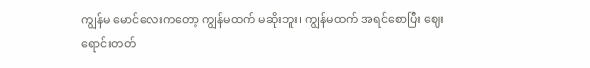ကျွန်မ မောင်လေးကတော့ ကျွန်မထက် မဆိုးဘူး၊ ကျွန်မထက် အရင်စောပြီး ဈေးရောင်းတတ်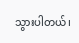သွားပါတယ်၊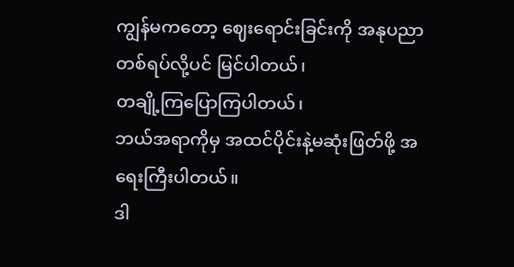ကျွန်မကတော့ ဈေးရောင်းခြင်းကို အနုပညာ တစ်ရပ်လို့ပင် မြင်ပါတယ်၊
တချို့ကြပြောကြပါတယ်၊
ဘယ်အရာကိုမှ အထင်ပိုင်းနဲ့မဆုံးဖြတ်ဖို့ အရေးကြီးပါတယ်။
ဒါ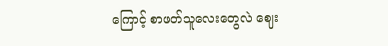ကြောင့် စာဖတ်သူလေးတွေလဲ ဈေး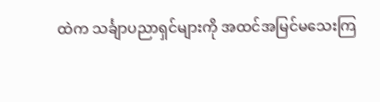ထဲက သင်္ချာပညာရှင်များကို အထင်အမြင်မသေးကြ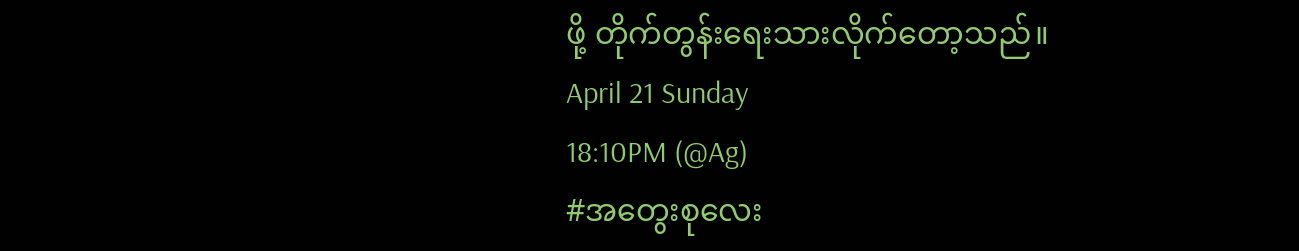ဖို့ တိုက်တွန်းရေးသားလိုက်တော့သည်။
April 21 Sunday
18:10PM (@Ag)
#အတွေးစုလေး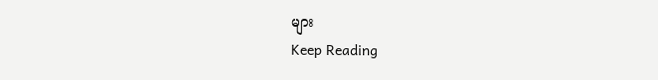များ
Keep Reading